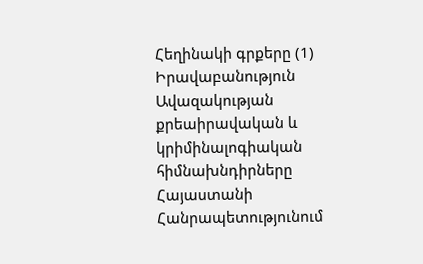Հեղինակի գրքերը (1)
Իրավաբանություն
Ավազակության քրեաիրավական և կրիմինալոգիական հիմնախնդիրները Հայաստանի Հանրապետությունում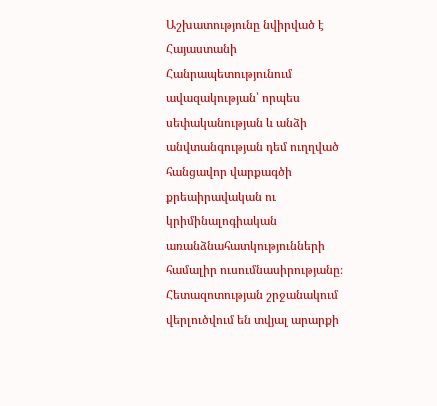Աշխատությունը նվիրված է Հայաստանի Հանրապետությունում ավազակության՝ որպես սեփականության և անձի անվտանգության դեմ ուղղված հանցավոր վարքագծի քրեաիրավական ու կրիմինալոգիական առանձնահատկությունների համալիր ուսումնասիրությանը։ Հետազոտության շրջանակում վերլուծվում են տվյալ արարքի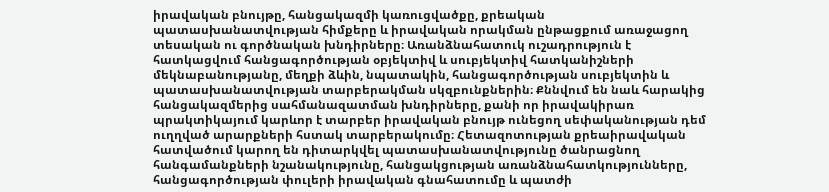իրավական բնույթը, հանցակազմի կառուցվածքը, քրեական պատասխանատվության հիմքերը և իրավական որակման ընթացքում առաջացող տեսական ու գործնական խնդիրները։ Առանձնահատուկ ուշադրություն է հատկացվում հանցագործության օբյեկտիվ և սուբյեկտիվ հատկանիշների մեկնաբանությանը, մեղքի ձևին, նպատակին, հանցագործության սուբյեկտին և պատասխանատվության տարբերակման սկզբունքներին։ Քննվում են նաև հարակից հանցակազմերից սահմանազատման խնդիրները, քանի որ իրավակիրառ պրակտիկայում կարևոր է տարբեր իրավական բնույթ ունեցող սեփականության դեմ ուղղված արարքների հստակ տարբերակումը։ Հետազոտության քրեաիրավական հատվածում կարող են դիտարկվել պատասխանատվությունը ծանրացնող հանգամանքների նշանակությունը, հանցակցության առանձնահատկությունները, հանցագործության փուլերի իրավական գնահատումը և պատժի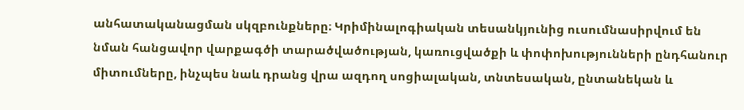անհատականացման սկզբունքները։ Կրիմինալոգիական տեսանկյունից ուսումնասիրվում են նման հանցավոր վարքագծի տարածվածության, կառուցվածքի և փոփոխությունների ընդհանուր միտումները, ինչպես նաև դրանց վրա ազդող սոցիալական, տնտեսական, ընտանեկան և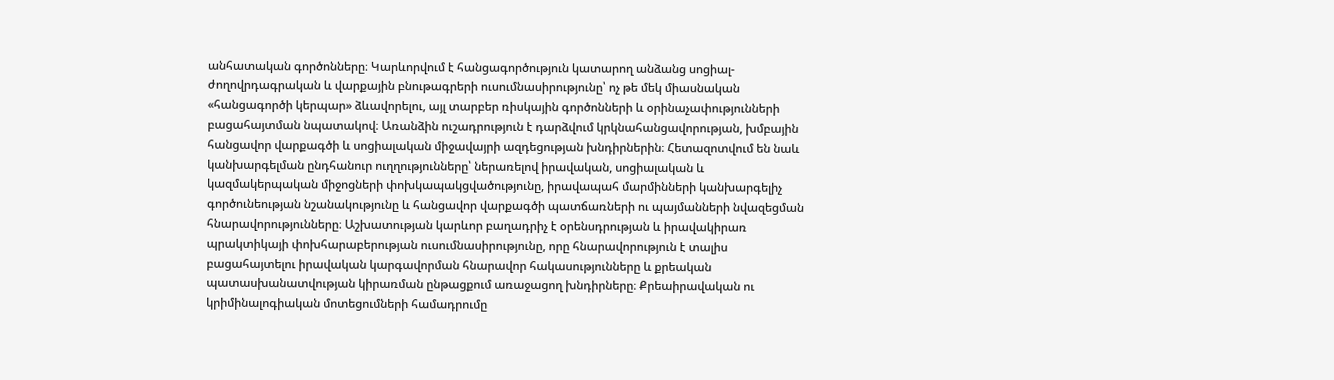անհատական գործոնները։ Կարևորվում է հանցագործություն կատարող անձանց սոցիալ-ժողովրդագրական և վարքային բնութագրերի ուսումնասիրությունը՝ ոչ թե մեկ միասնական «հանցագործի կերպար» ձևավորելու, այլ տարբեր ռիսկային գործոնների և օրինաչափությունների բացահայտման նպատակով։ Առանձին ուշադրություն է դարձվում կրկնահանցավորության, խմբային հանցավոր վարքագծի և սոցիալական միջավայրի ազդեցության խնդիրներին։ Հետազոտվում են նաև կանխարգելման ընդհանուր ուղղությունները՝ ներառելով իրավական, սոցիալական և կազմակերպական միջոցների փոխկապակցվածությունը, իրավապահ մարմինների կանխարգելիչ գործունեության նշանակությունը և հանցավոր վարքագծի պատճառների ու պայմանների նվազեցման հնարավորությունները։ Աշխատության կարևոր բաղադրիչ է օրենսդրության և իրավակիրառ պրակտիկայի փոխհարաբերության ուսումնասիրությունը, որը հնարավորություն է տալիս բացահայտելու իրավական կարգավորման հնարավոր հակասությունները և քրեական պատասխանատվության կիրառման ընթացքում առաջացող խնդիրները։ Քրեաիրավական ու կրիմինալոգիական մոտեցումների համադրումը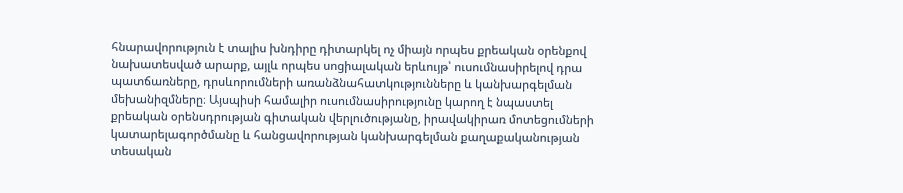հնարավորություն է տալիս խնդիրը դիտարկել ոչ միայն որպես քրեական օրենքով նախատեսված արարք, այլև որպես սոցիալական երևույթ՝ ուսումնասիրելով դրա պատճառները, դրսևորումների առանձնահատկությունները և կանխարգելման մեխանիզմները։ Այսպիսի համալիր ուսումնասիրությունը կարող է նպաստել քրեական օրենսդրության գիտական վերլուծությանը, իրավակիրառ մոտեցումների կատարելագործմանը և հանցավորության կանխարգելման քաղաքականության տեսական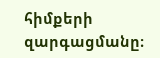հիմքերի զարգացմանը։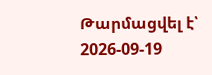Թարմացվել է՝ 2026-09-19